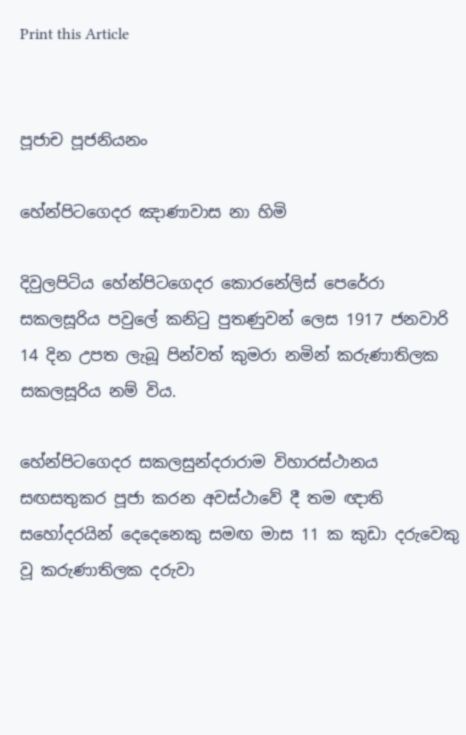Print this Article


පූජාච පූජනියනං

හේන්පිටගෙදර ඤාණාවාස නා හිමි

දිවුලපිටිය හේන්පිටගෙදර කොරනේලිස් පෙරේරා සකලසූරිය පවුලේ කනිටු පුතණුවන් ලෙස 1917 ජනවාරි 14 දින උපත ලැබූ පින්වත් කුමරා නමින් කරුණාතිලක සකලසූරිය නම් විය.

හේන්පිටගෙදර සකලසුන්දරාරාම විහාරස්ථානය සඟසතුකර පූජා කරන අවස්ථාවේ දී තම ඥාති සහෝදරයින් දෙදෙනෙකු සමඟ මාස 11 ක කුඩා දරුවෙකු වූ කරුණාතිලක දරුවා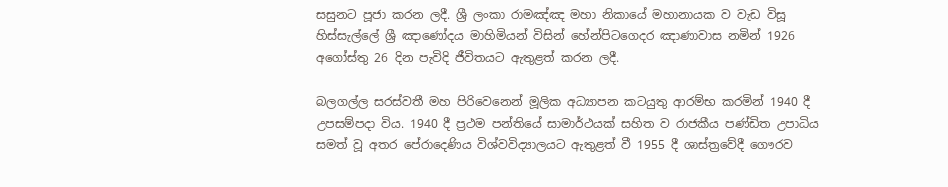සසුනට පූජා කරන ලදී. ශ්‍රී ලංකා රාමඤ්ඤ මහා නිකායේ මහානායක ව වැඩ විසූ හිස්සැල්ලේ ශ්‍රී ඤාණෝදය මාහිමියන් විසින් හේන්පිටගෙදර ඤාණාවාස නමින් 1926 අගෝස්තු 26 දින පැවිදි ජීවිතයට ඇතුළත් කරන ලදී.

බලගල්ල සරස්වතී මහ පිරිවෙනෙන් මූලික අධ්‍යාපන කටයුතු ආරම්භ කරමින් 1940 දී උපසම්පදා විය. 1940 දී ප්‍රථම පන්තියේ සාමාර්ථයක් සහිත ව රාජකීය පණ්ඩිත උපාධිය සමත් වූ අතර පේරාදෙණිය විශ්වවිද්‍යාලයට ඇතුළත් වී 1955 දී ශාස්ත්‍රවේදී ගෞරව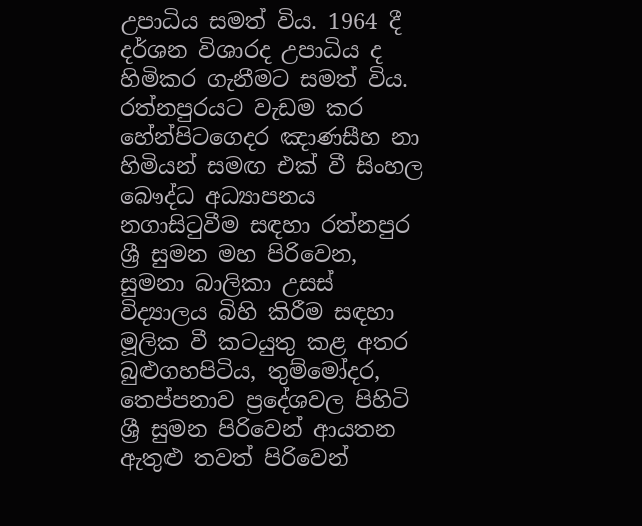උපාධිය සමත් විය. 1964 දී දර්ශන විශාරද උපාධිය ද හිමිකර ගැනීමට සමත් විය. රත්නපුරයට වැඩම කර හේන්පිටගෙදර ඤාණසීහ නා හිමියන් සමඟ එක් වී සිංහල බෞද්ධ අධ්‍යාපනය නගාසිටුවීම සඳහා රත්නපුර ශ්‍රී සුමන මහ පිරිවෙන, සුමනා බාලිකා උසස් විද්‍යාලය බිහි කිරීම සඳහා මූලික වී කටයුතු කළ අතර බුළුගහපිටිය, තුම්මෝදර, තෙප්පනාව ප්‍රදේශවල පිහිටි ශ්‍රී සුමන පිරිවෙන් ආයතන ඇතුළු තවත් පිරිවෙන්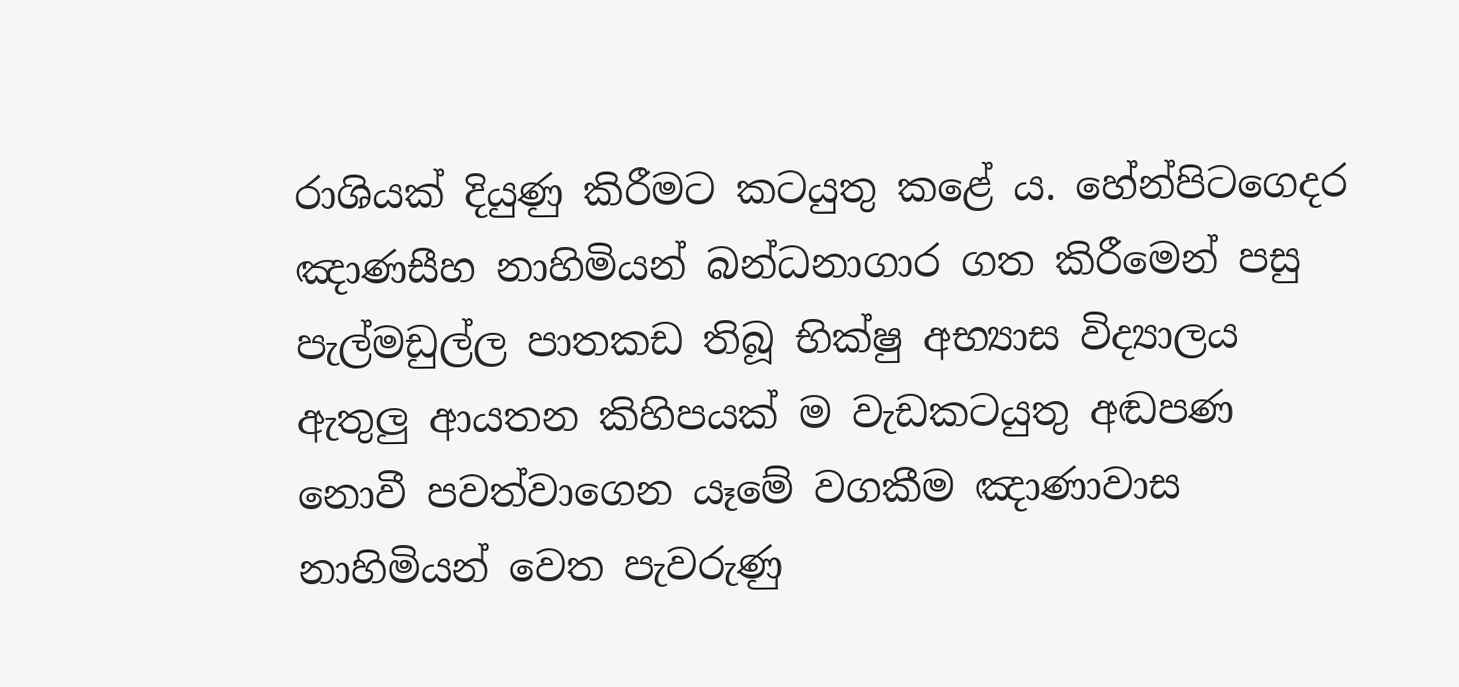රාශියක් දියුණු කිරීමට කටයුතු කළේ ය. හේන්පිටගෙදර ඤාණසීහ නාහිමියන් බන්ධනාගාර ගත කිරීමෙන් පසු පැල්මඩුල්ල පාතකඩ තිබූ භික්ෂු අභ්‍යාස විද්‍යාලය ඇතුලු ආයතන කිහිපයක් ම වැඩකටයුතු අඬපණ නොවී පවත්වාගෙන යෑමේ වගකීම ඤාණාවාස නාහිමියන් වෙත පැවරුණු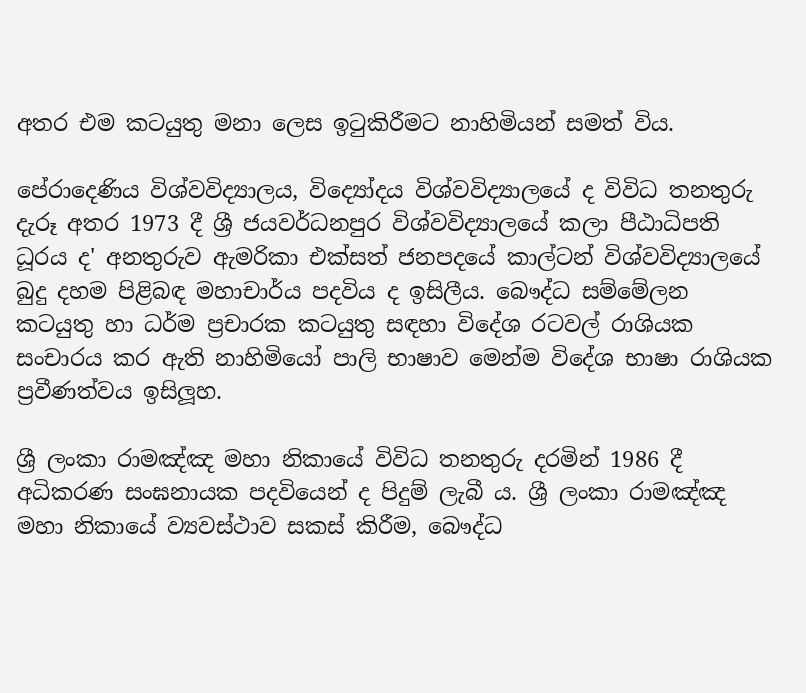අතර එම කටයුතු මනා ලෙස ඉටුකිරීමට නාහිමියන් සමත් විය.

පේරාදෙණිය විශ්වවිද්‍යාලය, විද්‍යෝදය විශ්වවිද්‍යාලයේ ද විවිධ තනතුරු දැරූ අතර 1973 දී ශ්‍රී ජයවර්ධනපුර විශ්වවිද්‍යාලයේ කලා පීඨාධිපති ධූරය ද' අනතුරුව ඇමරිකා එක්සත් ජනපදයේ කාල්ටන් විශ්වවිද්‍යාලයේ බුදු දහම පිළිබඳ මහාචාර්ය පදවිය ද ඉසිලීය. බෞද්ධ සම්මේලන කටයුතු හා ධර්ම ප්‍රචාරක කටයුතු සඳහා විදේශ රටවල් රාශියක සංචාරය කර ඇති නාහිමියෝ පාලි භාෂාව මෙන්ම විදේශ භාෂා රාශියක ප්‍රවීණත්වය ඉසිලූහ.

ශ්‍රී ලංකා රාමඤ්ඤ මහා නිකායේ විවිධ තනතුරු දරමින් 1986 දී අධිකරණ සංඝනායක පදවියෙන් ද පිදුම් ලැබී ය. ශ්‍රී ලංකා රාමඤ්ඤ මහා නිකායේ ව්‍යවස්ථාව සකස් කිරීම, බෞද්ධ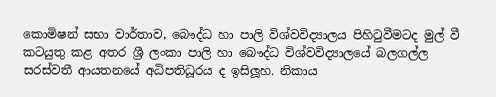කොමිෂන් සභා වාර්තාව, බෞද්ධ හා පාලි විශ්වවිද්‍යාලය පිහිටුවීමටද මුල් වී කටයුතු කළ අතර ශ්‍රී ලංකා පාලි හා බෞද්ධ විශ්වවිද්‍යාලයේ බලගල්ල සරස්වතී ආයතනයේ අධිපතිධූරය ද ඉසිලූහ. නිකාය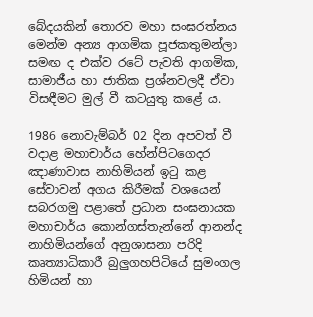බේදයකින් තොරව මහා සංඝරත්නය මෙන්ම අන්‍ය ආගමික පූජකතුමන්ලා සමඟ ද එක්ව රටේ පැවති ආගමික, සාමාජීය හා ජාතික ප්‍රශ්නවලදී ඒවා විසඳීමට මුල් වී කටයුතු කළේ ය.

1986 නොවැම්බර් 02 දින අපවත් වී වදාළ මහාචාර්ය හේන්පිටගෙදර ඤාණාවාස නාහිමියන් ඉටු කළ සේවාවන් අගය කිරීමක් වශයෙන් සබරගමු පළාතේ ප්‍රධාන සංඝනායක මහාචාර්ය කොන්ගස්තැන්නේ ආනන්ද නාහිමියන්ගේ අනුශාසනා පරිදි කෘත්‍යාධිකාරී බුලුගහපිටියේ සුමංගල හිමියන් හා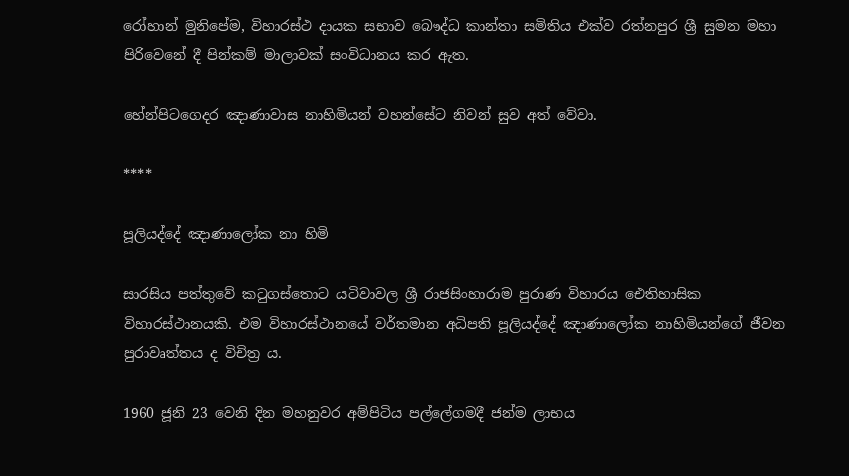රෝහාන් මුනිපේම, විහාරස්ථ දායක සභාව බෞද්ධ කාන්තා සමිතිය එක්ව රත්නපුර ශ්‍රී සුමන මහා පිරිවෙනේ දී පින්කම් මාලාවක් සංවිධානය කර ඇත.

හේන්පිටගෙදර ඤාණාවාස නාහිමියන් වහන්සේට නිවන් සුව අත් වේවා.

****

පූලියද්දේ ඤාණාලෝක නා හිමි

සාරසිය පත්තුවේ කටුගස්තොට යටිවාවල ශ්‍රී රාජසිංහාරාම පුරාණ විහාරය ඓතිහාසික විහාරස්ථානයකි. එම විහාරස්ථානයේ වර්තමාන අධිපති පූලියද්දේ ඤාණාලෝක නාහිමියන්ගේ ජීවන පුරාවෘත්තය ද විචිත්‍ර ය.

1960 ජූනි 23 වෙනි දින මහනුවර අම්පිටිය පල්ලේගමදී ජන්ම ලාභය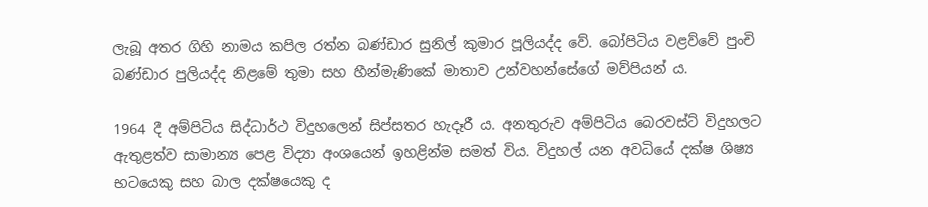ලැබූ අතර ගිහි නාමය කපිල රත්න බණ්ඩාර සුනිල් කුමාර පූලියද්ද වේ. බෝපිටිය වළව්වේ පුංචි බණ්ඩාර පුලියද්ද නිළමේ තුමා සහ හීන්මැණිකේ මාතාව උන්වහන්සේගේ මව්පියන් ය.

1964 දී අම්පිටිය සිද්ධාර්ථ විදුහලෙන් සිප්සතර හැදෑරී ය. අනතුරුව අම්පිටිය බෙරවස්ට් විදුහලට ඇතුළත්ව සාමාන්‍ය පෙළ විද්‍යා අංශයෙන් ඉහළින්ම සමත් විය. විදුහල් යන අවධියේ දක්ෂ ශිෂ්‍ය භටයෙකු සහ බාල දක්ෂයෙකු ද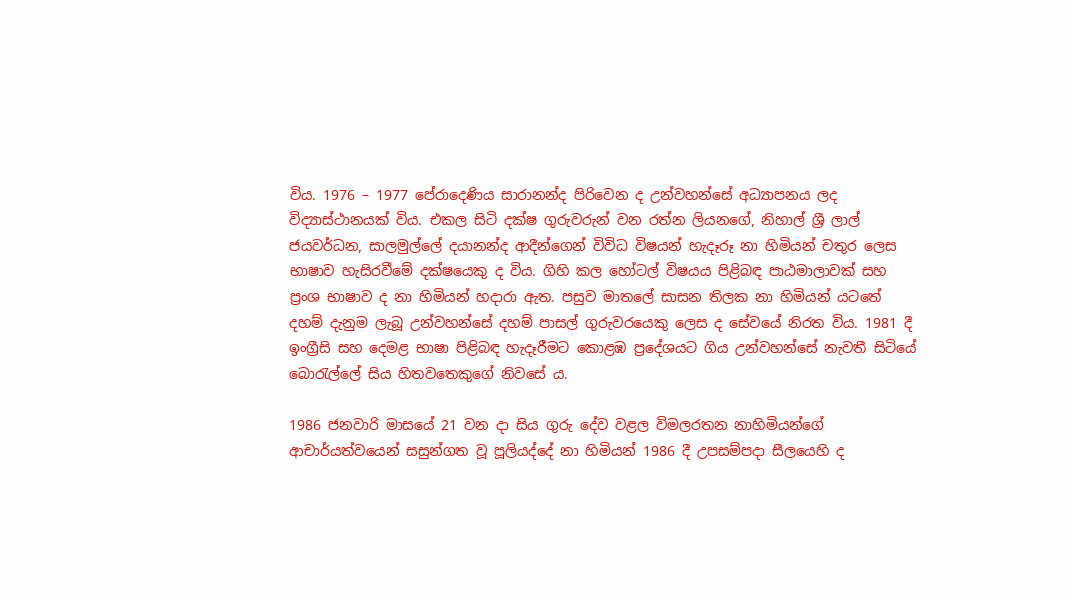විය. 1976 – 1977 පේරාදෙණිය සාරානන්ද පිරිවෙන ද උන්වහන්සේ අධ්‍යාපනය ලද විද්‍යාස්ථානයක් විය. එකල සිටි දක්ෂ ගුරුවරුන් වන රත්න ලියනගේ, නිහාල් ශ්‍රී ලාල් ජයවර්ධන, සාලමුල්ලේ දයානන්ද ආදීන්ගෙන් විවිධ විෂයන් හැදෑරූ නා හිමියන් චතුර ලෙස භාෂාව හැසිරවීමේ දක්ෂයෙකු ද විය. ගිහි කල හෝටල් විෂයය පිළිබඳ පාඨමාලාවක් සහ ප්‍රංශ භාෂාව ද නා හිමියන් හදාරා ඇත. පසුව මාතලේ සාසන තිලක නා හිමියන් යටතේ දහම් දැනුම ලැබූ උන්වහන්සේ දහම් පාසල් ගුරුවරයෙකු ලෙස ද සේවයේ නිරත විය. 1981 දී ඉංග්‍රීසි සහ දෙමළ භාෂා පිළිබඳ හැදෑරීමට කොළඹ ප්‍රදේශයට ගිය උන්වහන්සේ නැවතී සිටියේ බොරැල්ලේ සිය හිතවතෙකුගේ නිවසේ ය.

1986 ජනවාරි මාසයේ 21 වන දා සිය ගුරු දේව වළල විමලරතන නාහිමියන්ගේ ආචාර්යත්වයෙන් සසුන්ගත වූ පූලියද්දේ නා හිමියන් 1986 දී උපසම්පදා සීලයෙහි ද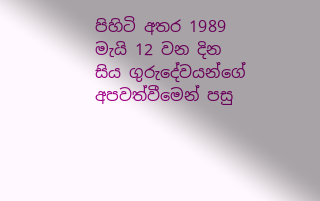පිහිටි අතර 1989 මැයි 12 වන දින සිය ගුරුදේවයන්ගේ අපවත්වීමෙන් පසු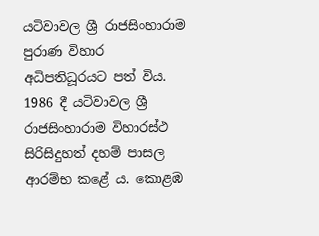යටිවාවල ශ්‍රී රාජසිංහාරාම පුරාණ විහාර අධිපතිධූරයට පත් විය. 1986 දී යටිවාවල ශ්‍රී රාජසිංහාරාම විහාරස්ථ සිරිසිදුහත් දහම් පාසල ආරම්භ කළේ ය. කොළඹ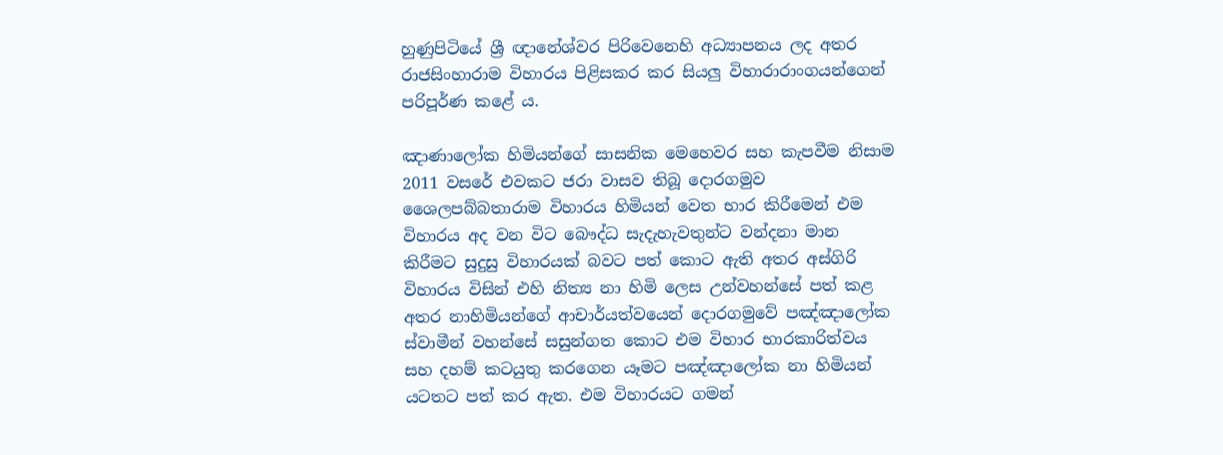හුණුපිටියේ ශ්‍රී ඥානේශ්වර පිරිවෙනෙහි අධ්‍යාපනය ලද අතර රාජසිංහාරාම විහාරය පිළිසකර කර සියලු විහාරාරාංගයන්ගෙන් පරිපූර්ණ කළේ ය.

ඤාණාලෝක හිමියන්ගේ සාසනික මෙහෙවර සහ කැපවීම නිසාම 2011 වසරේ එවකට ජරා වාසව තිබූ දොරගමුව ශෛලපබ්බතාරාම විහාරය හිමියන් වෙත භාර කිරීමෙන් එම විහාරය අද වන විට බෞද්ධ සැදැහැවතුන්ට වන්දනා මාන කිරීමට සුදුසු විහාරයක් බවට පත් කොට ඇති අතර අස්ගිරි විහාරය විසින් එහි නිත්‍ය නා හිමි ලෙස උන්වහන්සේ පත් කළ අතර නාහිමියන්ගේ ආචාර්යත්වයෙන් දොරගමුවේ පඤ්ඤාලෝක ස්වාමීන් වහන්සේ සසුන්ගත කොට එම විහාර භාරකාරිත්වය සහ දහම් කටයුතු කරගෙන යෑමට පඤ්ඤාලෝක නා හිමියන් යටතට පත් කර ඇත. එම විහාරයට ගමන්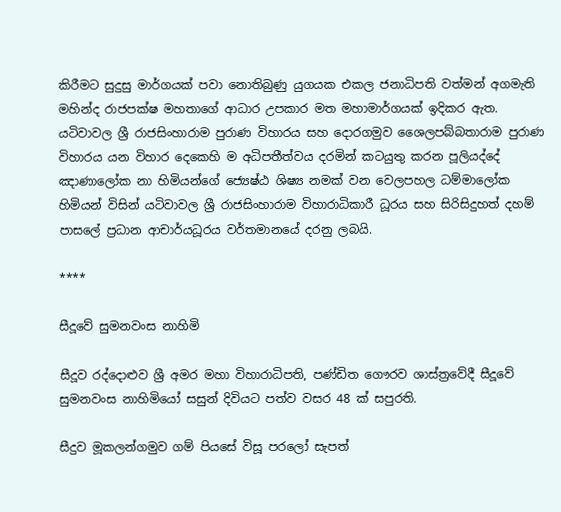කිරීමට සුදුසු මාර්ගයක් පවා නොතිබුණු යුගයක එකල ජනාධිපති වත්මන් අගමැති මහින්ද රාජපක්ෂ මහතාගේ ආධාර උපකාර මත මහාමාර්ගයක් ඉදිකර ඇත. යටිවාවල ශ්‍රී රාජසිංහාරාම පුරාණ විහාරය සහ දොරගමුව ශෛලපබ්බතාරාම පුරාණ විහාරය යන විහාර දෙකෙහි ම අධිපතීත්වය දරමින් කටයුතු කරන පූලියද්දේ ඤාණාලෝක නා හිමියන්ගේ ජ්‍යෙෂ්ඨ ශිෂ්‍ය නමක් වන වෙලපහල ධම්මාලෝක හිමියන් විසින් යටිවාවල ශ්‍රී රාජසිංහාරාම විහාරාධිකාරී ධූරය සහ සිරිසිදුහත් දහම් පාසලේ ප්‍රධාන ආචාර්යධූරය වර්තමානයේ දරනු ලබයි.

****

සීදූවේ සුමනවංස නාහිමි

සීදූව රද්දොළුව ශ්‍රී අමර මහා විහාරාධිපති, පණ්ඩිත ගෞරව ශාස්ත්‍රවේදී සීදූවේ සුමනවංස නාහිමියෝ සසුන් දිවියට පත්ව වසර 48 ක් සපුරති.

සීදුව මූකලන්ගමුව ගම් පියසේ විසූ පරලෝ සැපත්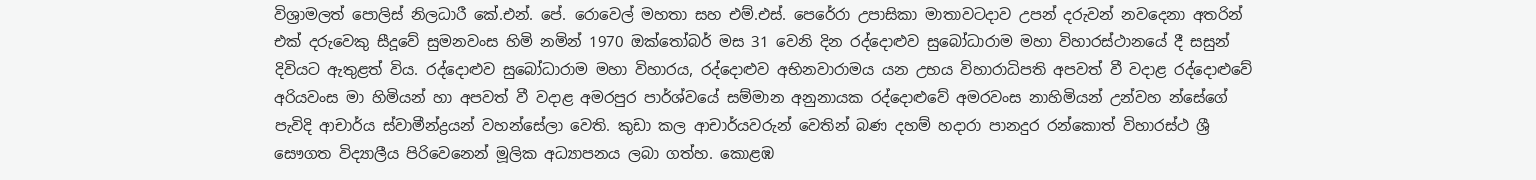විශ්‍රාමලත් පොලිස් නිලධාරී කේ.එන්. පේ. රොවෙල් මහතා සහ එම්.එස්. පෙරේරා උපාසිකා මාතාවටදාව උපන් දරුවන් නවදෙනා අතරින් එක් දරුවෙකු සීදූවේ සුමනවංස හිමි නමින් 1970 ඔක්තෝබර් මස 31 වෙනි දින රද්දොළුව සුබෝධාරාම මහා විහාරස්ථානයේ දී සසුන් දිවියට ඇතුළත් විය. රද්දොළුව සුබෝධාරාම මහා විහාරය, රද්දොළුව අභිනවාරාමය යන උභය විහාරාධිපති අපවත් වී වදාළ රද්දොළුවේ අරියවංස මා හිමියන් හා අපවත් වී වදාළ අමරපුර පාර්ශ්වයේ සම්මාන අනුනායක රද්දොළුවේ අමරවංස නාහිමියන් උන්වහ න්සේගේ පැවිදි ආචාර්ය ස්වාමීන්ද්‍රයන් වහන්සේලා වෙති. කුඩා කල ආචාර්යවරුන් වෙතින් බණ දහම් හදාරා පානදුර රන්කොත් විහාරස්ථ ශ්‍රී සෞගත විද්‍යාලීය පිරිවෙනෙන් මූලික අධ්‍යාපනය ලබා ගත්හ. කොළඹ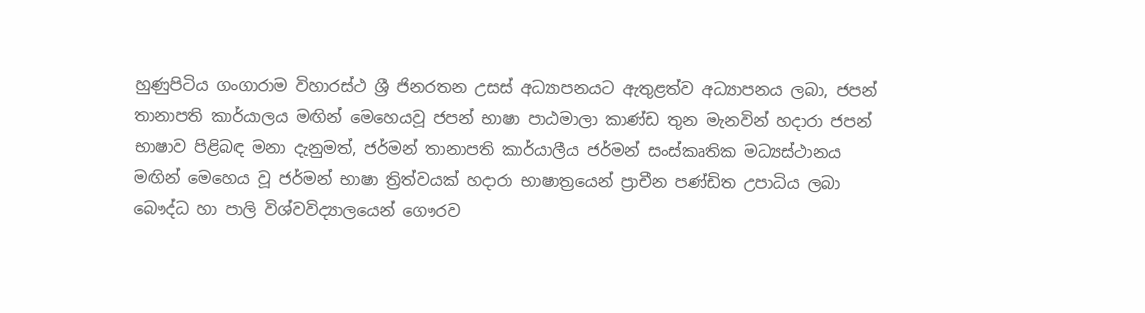හුණුපිටිය ගංගාරාම විහාරස්ථ ශ්‍රී ජිනරතන උසස් අධ්‍යාපනයට ඇතුළත්ව අධ්‍යාපනය ලබා, ජපන් තානාපති කාර්යාලය මඟින් මෙහෙයවූ ජපන් භාෂා පාඨමාලා කාණ්ඩ තුන මැනවින් හදාරා ජපන් භාෂාව පිළිබඳ මනා දැනුමත්, ජර්මන් තානාපති කාර්යාලීය ජර්මන් සංස්කෘතික මධ්‍යස්ථානය මඟින් මෙහෙය වූ ජර්මන් භාෂා ත්‍රිත්වයක් හදාරා භාෂාත්‍රයෙන් ප්‍රාචීන පණ්ඩිත උපාධිය ලබා බෞද්ධ හා පාලි විශ්වවිද්‍යාලයෙන් ගෞරව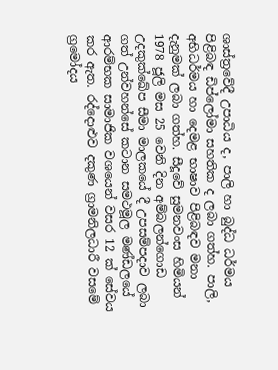ශාස්ත්‍රවේදී උපාධිය ද, පාලි හා බුද්ධ ධර්මය පිළිබඳ ඩිප්ලෝමා සහතික ද ලබා ගත්හ. පාලි, අභිධර්මය හා දෙමළ භාෂාව පිළිබඳව මනා දැනුමක් ලබා ගත්හ. සීදූවේ සුමනවංස හිමියන් 1978 ජූලි මස 25 වෙනි දින අම්බලන්ගොඩ උදකුක්ඛේප සීමා මාලකයේ දී උපසම්පදාව ලබා ගත් උන්වහන්සේ කටාන සමථමූල මණ්ඩලයේ ආරම්භක සාමාජික වශයෙන් වසර 12 ක් සේවය කර ඇත. රද්දොළුව දකුණ ග්‍රාමනිලධාරී වසමේ ග්‍රමෝදය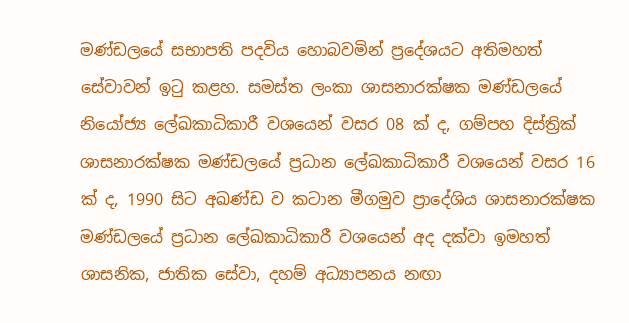මණ්ඩලයේ සභාපති පදවිය හොබවමින් ප්‍රදේශයට අතිමහත් සේවාවන් ඉටු කළහ. සමස්ත ලංකා ශාසනාරක්ෂක මණ්ඩලයේ නියෝජ්‍ය ලේඛකාධිකාරී වශයෙන් වසර 08 ක් ද, ගම්පහ දිස්ත්‍රික් ශාසනාරක්ෂක මණ්ඩලයේ ප්‍රධාන ලේඛකාධිකාරී වශයෙන් වසර 16 ක් ද, 1990 සිට අඛණ්ඩ ව කටාන මීගමුව ප්‍රාදේශිය ශාසනාරක්ෂක මණ්ඩලයේ ප්‍රධාන ලේඛකාධිකාරී වශයෙන් අද දක්වා ඉමහත් ශාසනික, ජාතික සේවා, දහම් අධ්‍යාපනය නඟා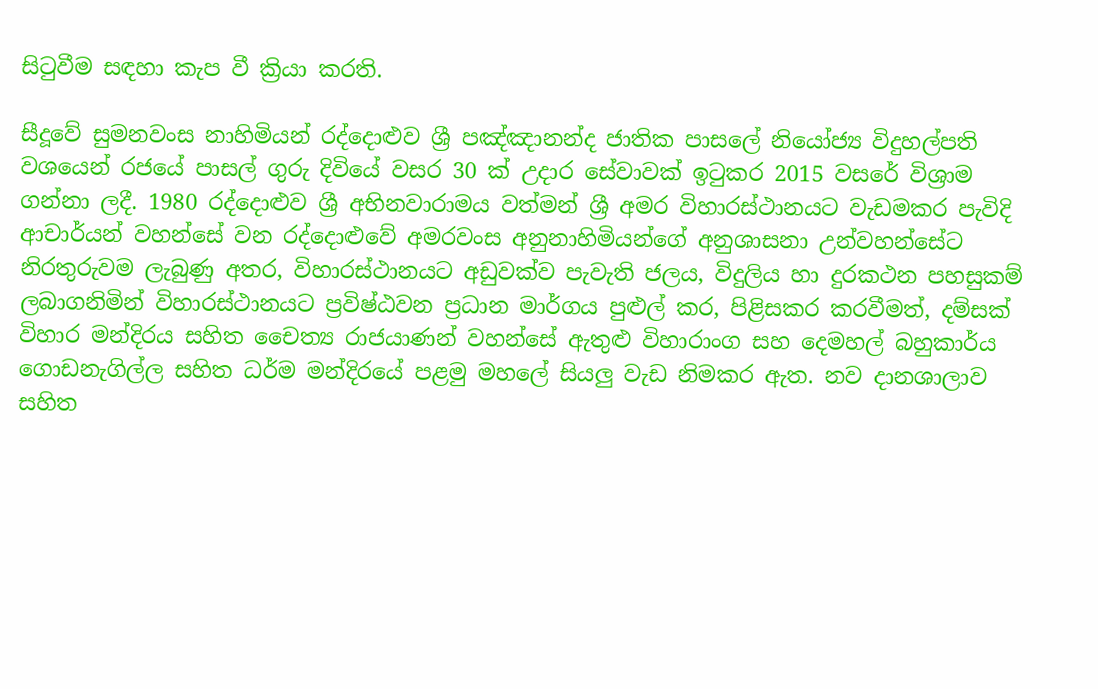සිටුවීම සඳහා කැප වී ක්‍රියා කරති.

සීදූවේ සුමනවංස නාහිමියන් රද්දොළුව ශ්‍රී පඤ්ඤානන්ද ජාතික පාසලේ නියෝජ්‍ය විදුහල්පති වශයෙන් රජයේ පාසල් ගුරු දිවියේ වසර 30 ක් උදාර සේවාවක් ඉටුකර 2015 වසරේ විශ්‍රාම ගන්නා ලදී. 1980 රද්දොළුව ශ්‍රී අභිනවාරාමය වත්මන් ශ්‍රී අමර විහාරස්ථානයට වැඩමකර පැවිදි ආචාර්යන් වහන්සේ වන රද්දොළුවේ අමරවංස අනුනාහිමියන්ගේ අනුශාසනා උන්වහන්සේට නිරතුරුවම ලැබුණු අතර, විහාරස්ථානයට අඩුවක්ව පැවැති ජලය, විදුලිය හා දුරකථන පහසුකම් ලබාගනිමින් විහාරස්ථානයට ප්‍රවිෂ්ඨවන ප්‍රධාන මාර්ගය පුළුල් කර, පිළිසකර කරවීමත්, දම්සක් විහාර මන්දිරය සහිත චෛත්‍ය රාජයාණන් වහන්සේ ඇතුළු විහාරාංග සහ දෙමහල් බහුකාර්ය ගොඩනැගිල්ල සහිත ධර්ම මන්දිරයේ පළමු මහලේ සියලු වැඩ නිමකර ඇත. නව දානශාලාව සහිත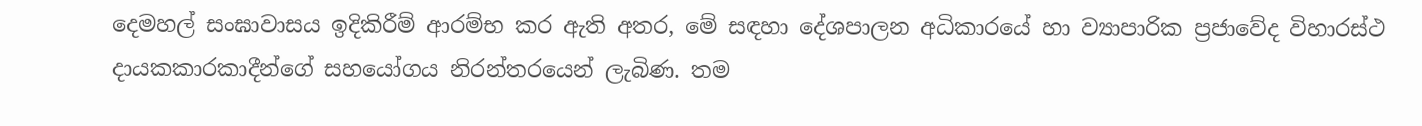දෙමහල් සංඝාවාසය ඉදිකිරීම් ආරම්භ කර ඇති අතර, මේ සඳහා දේශපාලන අධිකාරයේ හා ව්‍යාපාරික ප්‍රජාවේද විහාරස්ථ දායකකාරකාදීන්ගේ සහයෝගය නිරන්තරයෙන් ලැබිණ. තම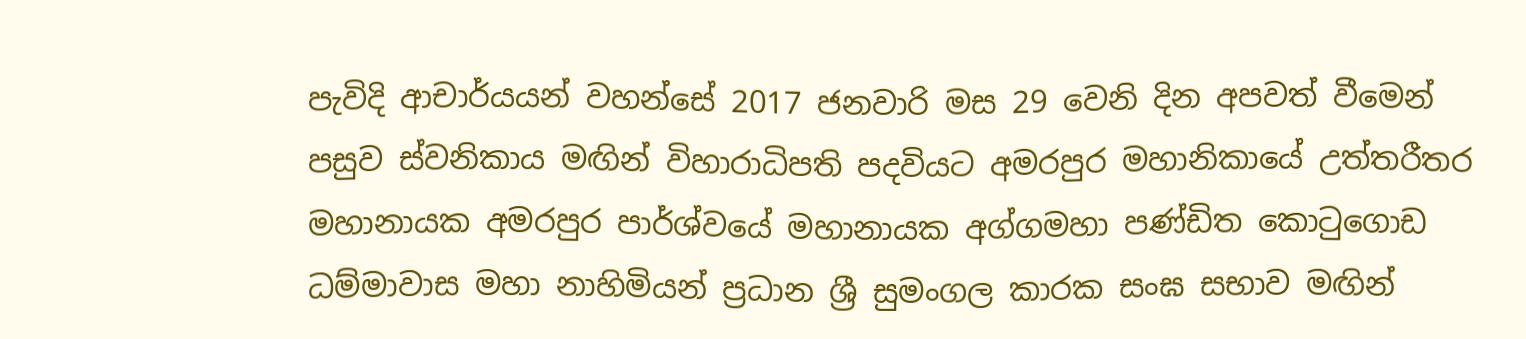පැවිදි ආචාර්යයන් වහන්සේ 2017 ජනවාරි මස 29 වෙනි දින අපවත් වීමෙන් පසුව ස්වනිකාය මඟින් විහාරාධිපති පදවියට අමරපුර මහානිකායේ උත්තරීතර මහානායක අමරපුර පාර්ශ්වයේ මහානායක අග්ගමහා පණ්ඩිත කොටුගොඩ ධම්මාවාස මහා නාහිමියන් ප්‍රධාන ශ්‍රී සුමංගල කාරක සංඝ සභාව මඟින්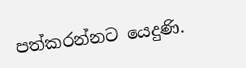පත්කරන්නට යෙදුණි.